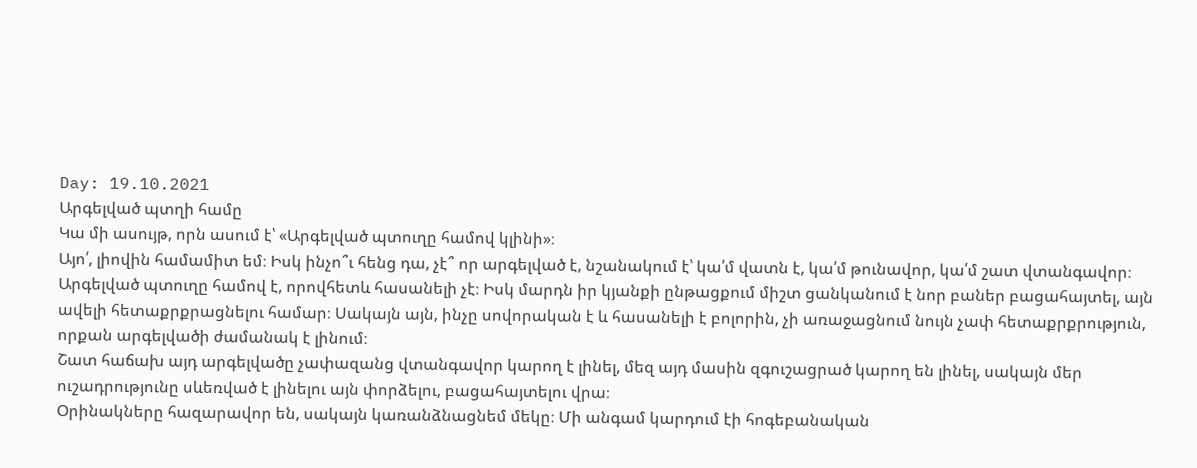Day: 19.10.2021
Արգելված պտղի համը
Կա մի ասույթ, որն ասում է՝ «Արգելված պտուղը համով կլինի»։
Այո՛, լիովին համամիտ եմ։ Իսկ ինչո՞ւ հենց դա, չէ՞ որ արգելված է, նշանակում է՝ կա՛մ վատն է, կա՛մ թունավոր, կա՛մ շատ վտանգավոր։
Արգելված պտուղը համով է, որովհետև հասանելի չէ։ Իսկ մարդն իր կյանքի ընթացքում միշտ ցանկանում է նոր բաներ բացահայտել, այն ավելի հետաքրքրացնելու համար։ Սակայն այն, ինչը սովորական է և հասանելի է բոլորին, չի առաջացնում նույն չափ հետաքրքրություն, որքան արգելվածի ժամանակ է լինում։
Շատ հաճախ այդ արգելվածը չափազանց վտանգավոր կարող է լինել, մեզ այդ մասին զգուշացրած կարող են լինել, սակայն մեր ուշադրությունը սևեռված է լինելու այն փորձելու, բացահայտելու վրա։
Օրինակները հազարավոր են, սակայն կառանձնացնեմ մեկը։ Մի անգամ կարդում էի հոգեբանական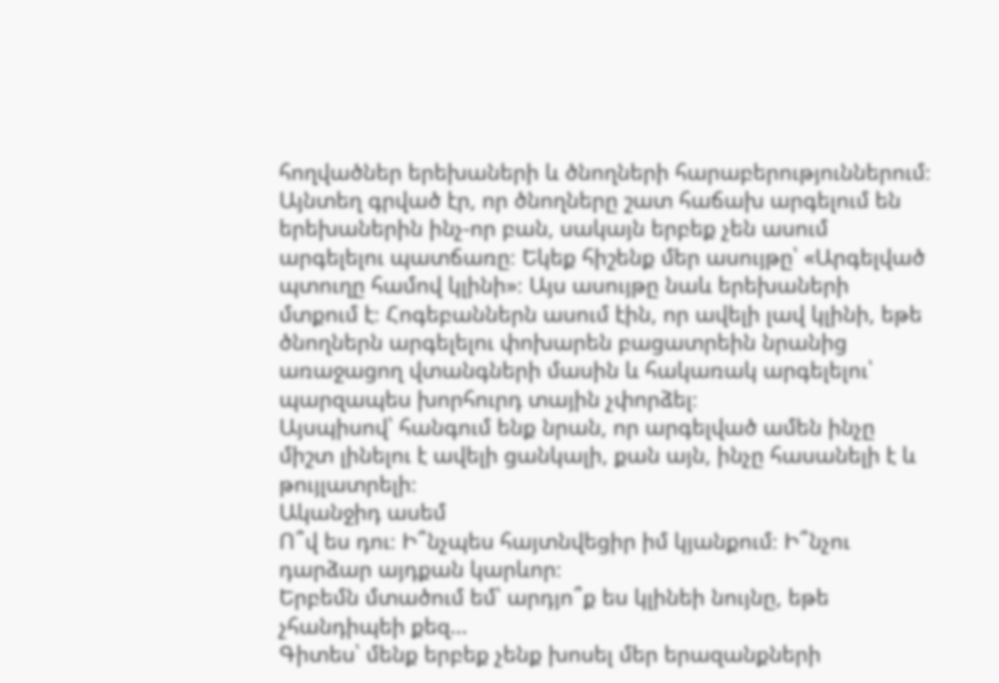հողվածներ երեխաների և ծնողների հարաբերություններում։ Այնտեղ գրված էր, որ ծնողները շատ հաճախ արգելում են երեխաներին ինչ-որ բան, սակայն երբեք չեն ասում արգելելու պատճառը։ Եկեք հիշենք մեր ասույթը՝ «Արգելված պտուղը համով կլինի»։ Այս ասույթը նաև երեխաների մտքում է։ Հոգեբաններն ասում էին, որ ավելի լավ կլինի, եթե ծնողներն արգելելու փոխարեն բացատրեին նրանից առաջացող վտանգների մասին և հակառակ արգելելու՝ պարզապես խորհուրդ տային չփորձել։
Այսպիսով՝ հանգում ենք նրան, որ արգելված ամեն ինչը միշտ լինելու է ավելի ցանկալի, քան այն, ինչը հասանելի է և թույլատրելի։
Ականջիդ ասեմ
Ո՞վ ես դու։ Ի՞նչպես հայտնվեցիր իմ կյանքում։ Ի՞նչու դարձար այդքան կարևոր։
Երբեմն մտածում եմ՝ արդյո՞ք ես կլինեի նույնը, եթե չհանդիպեի քեզ…
Գիտես՝ մենք երբեք չենք խոսել մեր երազանքների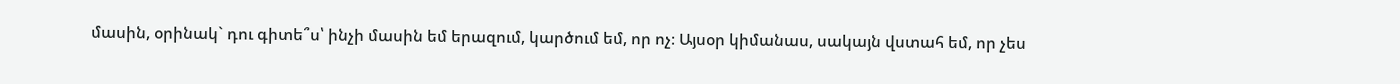մասին, օրինակ` դու գիտե՞ս՝ ինչի մասին եմ երազում, կարծում եմ, որ ոչ։ Այսօր կիմանաս, սակայն վստահ եմ, որ չես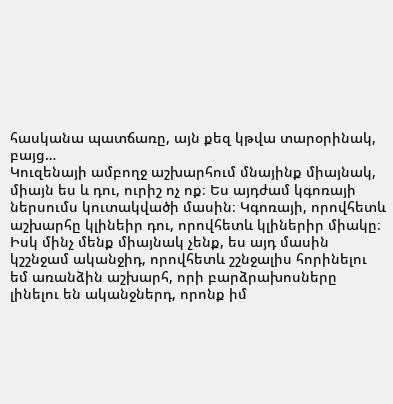հասկանա պատճառը, այն քեզ կթվա տարօրինակ, բայց…
Կուզենայի ամբողջ աշխարհում մնայինք միայնակ, միայն ես և դու, ուրիշ ոչ ոք։ Ես այդժամ կգոռայի ներսումս կուտակվածի մասին։ Կգոռայի, որովհետև աշխարհը կլինեիր դու, որովհետև կլիներիր միակը։ Իսկ մինչ մենք միայնակ չենք, ես այդ մասին կշշնջամ ականջիդ, որովհետև շշնջալիս հորինելու եմ առանձին աշխարհ, որի բարձրախոսները լինելու են ականջներդ, որոնք իմ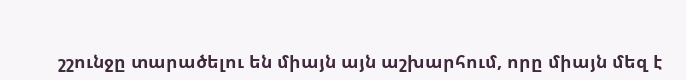շշունջը տարածելու են միայն այն աշխարհում, որը միայն մեզ է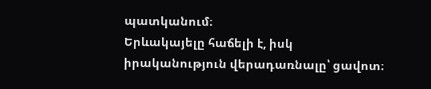պատկանում։
Երևակայելը հաճելի է, իսկ իրականություն վերադառնալը՝ ցավոտ։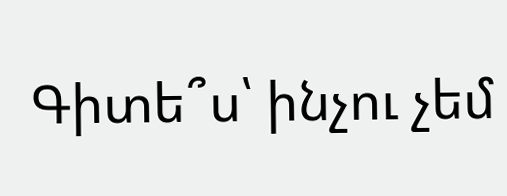Գիտե՞ս՝ ինչու չեմ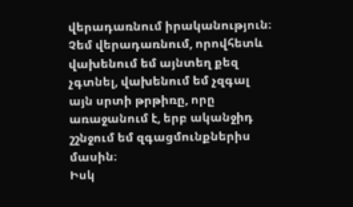վերադառնում իրականություն։ Չեմ վերադառնում, որովհետև վախենում եմ այնտեղ քեզ չգտնել, վախենում եմ չզգալ այն սրտի թրթիռը, որը առաջանում է, երբ ականջիդ շշնջում եմ զգացմունքներիս մասին։
Իսկ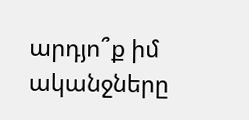արդյո՞ք իմ ականջները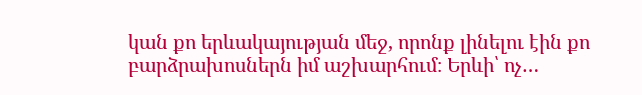կան քո երևակայության մեջ, որոնք լինելու էին քո բարձրախոսներն իմ աշխարհում։ Երևի՝ ոչ…